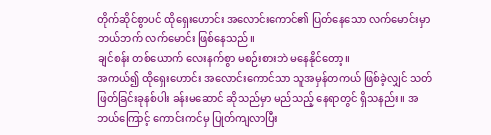တိုက်ဆိုင်စွာပင် ထိုရှေးဟောင်း အလောင်းကောင်၏ ပြတ်နေသော လက်မောင်းမှာ ဘယ်ဘက် လက်မောင်း ဖြစ်နေသည်။
ချင်စန်း တစ်ယောက် လေးနက်စွာ မစဉ်းစားဘဲ မနေနိုင်တော့။
အကယ်၍ ထိုရှေးဟောင်း အလောင်းကောင်သာ သူအမှန်တကယ် ဖြစ်ခဲ့လျှင် သတ်ဖြတ်ခြင်းခုနစ်ပါး ခန်းမဆောင် ဆိုသည်မှာ မည်သည့် နေရာတွင် ရှိသနည်း။ အဘယ်ကြောင့် ကောင်းကင်မှ ပြုတ်ကျလာပြီး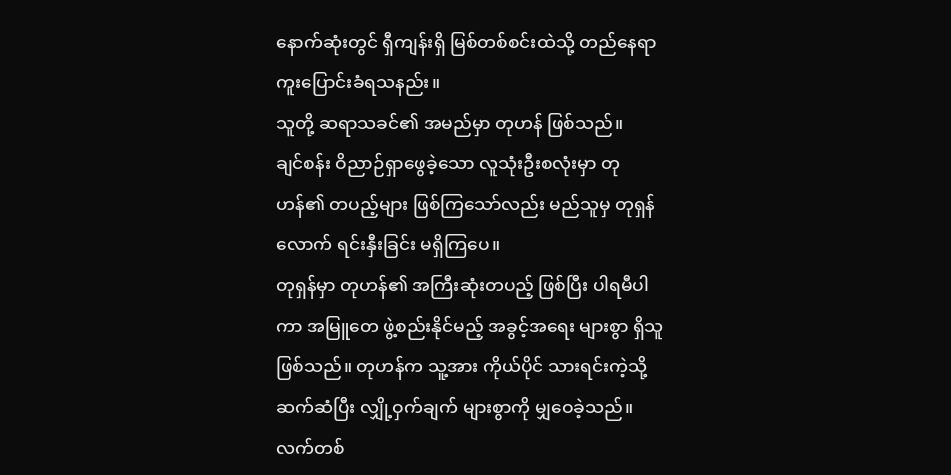နောက်ဆုံးတွင် ရှီကျန်းရှိ မြစ်တစ်စင်းထဲသို့ တည်နေရာ ကူးပြောင်းခံရသနည်း။
သူတို့ ဆရာသခင်၏ အမည်မှာ တုဟန် ဖြစ်သည်။
ချင်စန်း ဝိညာဉ်ရှာဖွေခဲ့သော လူသုံးဦးစလုံးမှာ တုဟန်၏ တပည့်များ ဖြစ်ကြသော်လည်း မည်သူမှ တုရှန်လောက် ရင်းနှီးခြင်း မရှိကြပေ။
တုရှန်မှာ တုဟန်၏ အကြီးဆုံးတပည့် ဖြစ်ပြီး ပါရမီပါကာ အမြူတေ ဖွဲ့စည်းနိုင်မည့် အခွင့်အရေး များစွာ ရှိသူဖြစ်သည်။ တုဟန်က သူ့အား ကိုယ်ပိုင် သားရင်းကဲ့သို့ ဆက်ဆံပြီး လျှို့ဝှက်ချက် များစွာကို မျှဝေခဲ့သည်။ လက်တစ်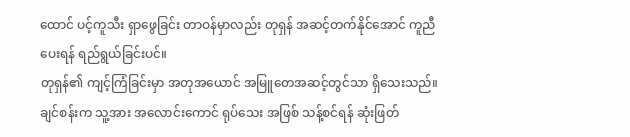ထောင် ပင့်ကူသီး ရှာဖွေခြင်း တာဝန်မှာလည်း တုရှန် အဆင့်တက်နိုင်အောင် ကူညီပေးရန် ရည်ရွယ်ခြင်းပင်။
တုရှန်၏ ကျင့်ကြံခြင်းမှာ အတုအယောင် အမြူတေအဆင့်တွင်သာ ရှိသေးသည်။ ချင်စန်းက သူ့အား အလောင်းကောင် ရုပ်သေး အဖြစ် သန့်စင်ရန် ဆုံးဖြတ်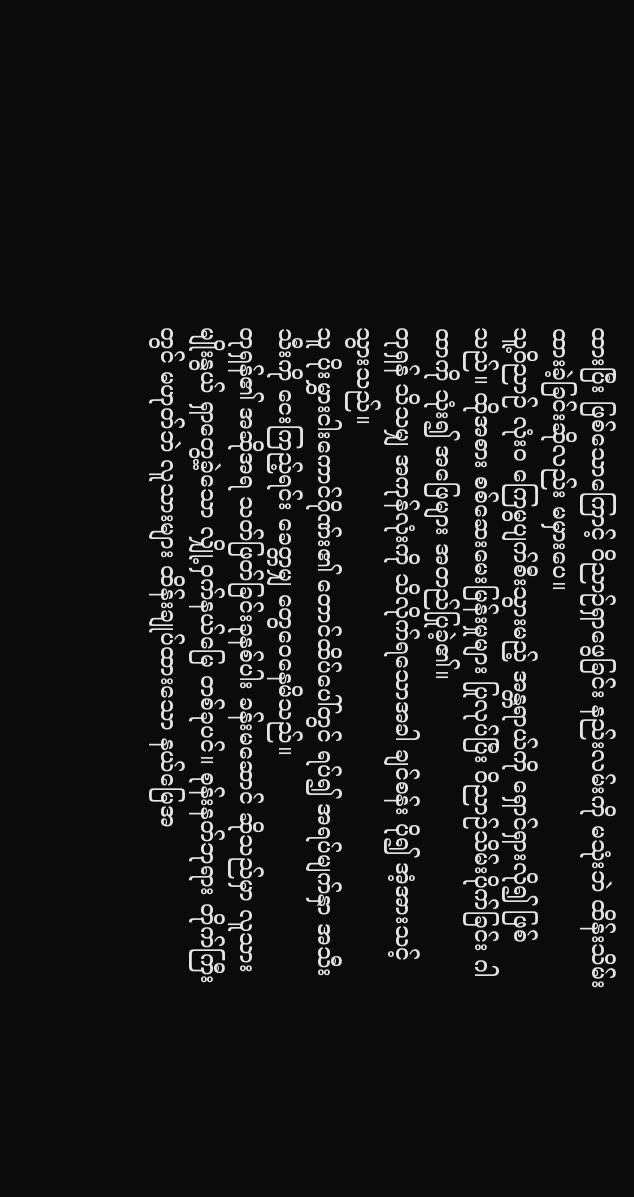ထားပြီး ဖြစ်သောကြောင့် ဝိညာဉ်ရှာဖွေခြင်း နည်းလမ်းကို မသုံးဘဲ ထိန်းသိမ်းထားခဲ့ခြင်းဆိုလည်း မမှားပေ။
သူ့ဝိညာဉ် လုံးဝ ကြေမွပျက်စီးသွားမည့် အန္တရာယ်ကို ရှောင်ရှားလို၍ ဖြစ်သည်။ ထိုအစား စစ်ဆေးမေးမြန်းမှုများ ပြုလုပ်ပြီး ဝိညာဉ်သိမ်းပိုက်ခြင်း ဂါထာကို သုံး၍ အဖြေများ အတည်ပြုခဲ့၏။
တုရှန် သိသမျှ အကုန်လုံးကို သိလိုက်ရသောအခါ ချင်စန်း ပို၍ အံ့အားသင့်သွားသည်။
သူ ပိုးမွှားငါးကောင်ဂိုဏ်း၏ တောင်ထိပ်ပေါ်တွင် ရပ်၍ အရပ်မျက်နှာ အသီးသီးကို ငေးကြည့်ရင်း ခေတ္တမျှ တွေဝေနေမိသည်။
တုရှန်၏ အဆိုအရ သတ်ဖြတ်ခြင်းခုနစ်ပါး ခန်းမဆောင် ဆိုသည်မှာ လူသားမျိုးနွယ် ရှာတွေ့ခဲ့သော လျှို့ဝှက်နယ်မြေ တစ်ခုပင်။ စုန်းနတ်ဘုရား တိုက်ကြီးတွင် မဟုတ်ဘဲ လူသားများ ထိန်းချုပ်ထားသော နယ်မြေအ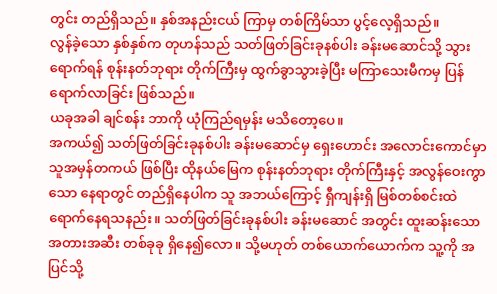တွင်း တည်ရှိသည်။ နှစ်အနည်းငယ် ကြာမှ တစ်ကြိမ်သာ ပွင့်လေ့ရှိသည်။
လွန်ခဲ့သော နှစ်နှစ်က တုဟန်သည် သတ်ဖြတ်ခြင်းခုနစ်ပါး ခန်းမဆောင်သို့ သွားရောက်ရန် စုန်းနတ်ဘုရား တိုက်ကြီးမှ ထွက်ခွာသွားခဲ့ပြီး မကြာသေးမီကမှ ပြန်ရောက်လာခြင်း ဖြစ်သည်။
ယခုအခါ ချင်စန်း ဘာကို ယုံကြည်ရမှန်း မသိတော့ပေ။
အကယ်၍ သတ်ဖြတ်ခြင်းခုနစ်ပါး ခန်းမဆောင်မှ ရှေးဟောင်း အလောင်းကောင်မှာ သူအမှန်တကယ် ဖြစ်ပြီး ထိုနယ်မြေက စုန်းနတ်ဘုရား တိုက်ကြီးနှင့် အလွန်ဝေးကွာသော နေရာတွင် တည်ရှိနေပါက သူ အဘယ်ကြောင့် ရှီကျန်းရှိ မြစ်တစ်စင်းထဲ ရောက်နေရသနည်း။ သတ်ဖြတ်ခြင်းခုနစ်ပါး ခန်းမဆောင် အတွင်း ထူးဆန်းသော အတားအဆီး တစ်ခုခု ရှိနေ၍လော။ သို့မဟုတ် တစ်ယောက်ယောက်က သူ့ကို အပြင်သို့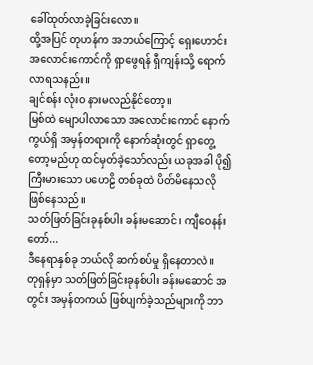ခေါ်ထုတ်လာခဲ့ခြင်းလော။
ထို့အပြင် တုဟန်က အဘယ်ကြောင့် ရှေးဟောင်း အလောင်းကောင်ကို ရှာဖွေရန် ရှီကျန်းသို့ ရောက်လာရသနည်း။
ချင်စန်း လုံးဝ နားမလည်နိုင်တော့။
မြစ်ထဲ မျောပါလာသော အလောင်းကောင် နောက်ကွယ်ရှိ အမှန်တရားကို နောက်ဆုံးတွင် ရှာတွေ့တော့မည်ဟု ထင်မှတ်ခဲ့သော်လည်း ယခုအခါ ပို၍ ကြီးမားသော ပဟေဠိ တစ်ခုထဲ ပိတ်မိနေသလို ဖြစ်နေသည်။
သတ်ဖြတ်ခြင်းခုနစ်ပါး ခန်းမဆောင်၊ ကျီဝေနန်းတော်...
ဒီနေရာနှစ်ခု ဘယ်လို ဆက်စပ်မှု ရှိနေတာလဲ။
တုရှန်မှာ သတ်ဖြတ်ခြင်းခုနစ်ပါး ခန်းမဆောင် အတွင်း အမှန်တကယ် ဖြစ်ပျက်ခဲ့သည်များကို ဘာ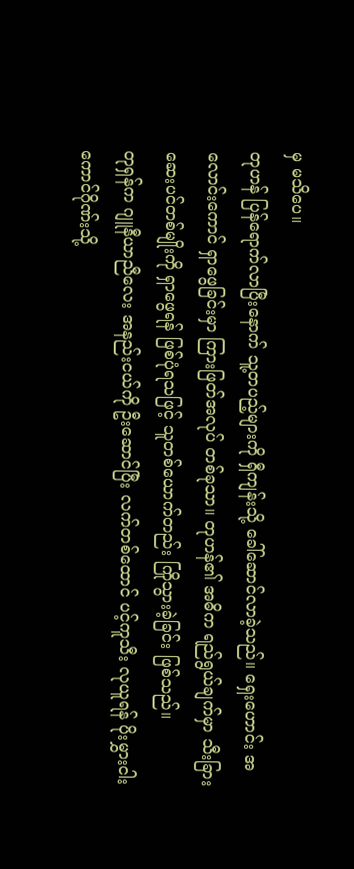မှ မသိပေ။
တုဟန် ပြန်ရောက်လာပြီးနောက် သူ့တပည့်များကို ရှီကျန်းသို့ ခေါ်ဆောင်လာခဲ့သည်။ ရှေးဟောင်း အလောင်းကောင် ရှာဖွေခြင်းမှာ ကြားဖြတ်အလုပ် တစ်ခုသာ။ တုဟန်၏ အဓိက ရည်ရွယ်ချက်မှာ သီးခြား ဆေးပင်တစ်မျိုးကို ရှာဖွေရန် ဖြစ်ပုံရသဖြင့် သူတစ်ယောက်တည်း ကြိုသွားခဲ့ခြင်း ဖြစ်သည်။
တုရှန်က ဂျူနီယာညီလေး အနည်းငယ်ကို ဦးဆောင်ပြီး လက်တစ်ထောင် ပင့်ကူသီး လုယူရန် ပိုးမွှားငါးကောင်ဂိုဏ်းသို့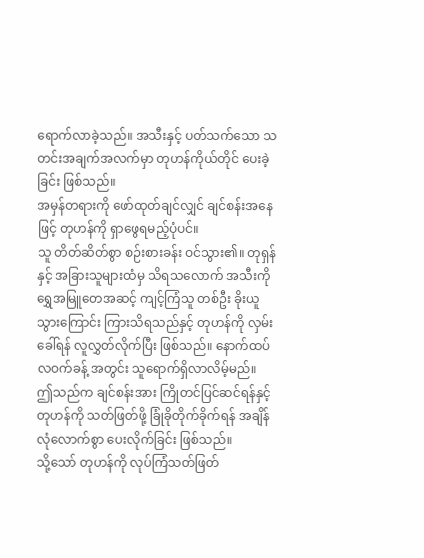ရောက်လာခဲ့သည်။ အသီးနှင့် ပတ်သက်သော သတင်းအချက်အလက်မှာ တုဟန်ကိုယ်တိုင် ပေးခဲ့ခြင်း ဖြစ်သည်။
အမှန်တရားကို ဖော်ထုတ်ချင်လျှင် ချင်စန်းအနေဖြင့် တုဟန်ကို ရှာဖွေရမည့်ပုံပင်။
သူ တိတ်ဆိတ်စွာ စဉ်းစားခန်း ဝင်သွား၏။ တုရှန်နှင့် အခြားသူများထံမှ သိရသလောက် အသီးကို ရွှေအမြူတေအဆင့် ကျင့်ကြံသူ တစ်ဦး ခိုးယူသွားကြောင်း ကြားသိရသည်နှင့် တုဟန်ကို လှမ်းခေါ်ရန် လူလွှတ်လိုက်ပြီး ဖြစ်သည်။ နောက်ထပ် လဝက်ခန့် အတွင်း သူရောက်ရှိလာလိမ့်မည်။
ဤသည်က ချင်စန်းအား ကြိုတင်ပြင်ဆင်ရန်နှင့် တုဟန်ကို သတ်ဖြတ်ဖို့ ခြုံခိုတိုက်ခိုက်ရန် အချိန်လုံလောက်စွာ ပေးလိုက်ခြင်း ဖြစ်သည်။
သို့သော် တုဟန်ကို လုပ်ကြံသတ်ဖြတ်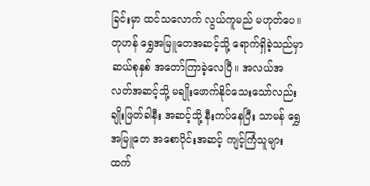ခြင်းမှာ ထင်သလောက် လွယ်ကူမည် မဟုတ်ပေ။
တုဟန် ရွှေအမြူတေအဆင့်သို့ ရောက်ရှိခဲ့သည်မှာ ဆယ်စုနှစ် အတော်ကြာခဲ့လေပြီ။ အလယ်အလတ်အဆင့်သို့ မချိုးဖောက်နိုင်သေးသော်လည်း ချိုးဖြတ်ခါနီး အဆင့်သို့ နီးကပ်နေပြီး သာမန် ရွှေအမြူတေ အစောပိုင်းအဆင့် ကျင့်ကြံသူများထက်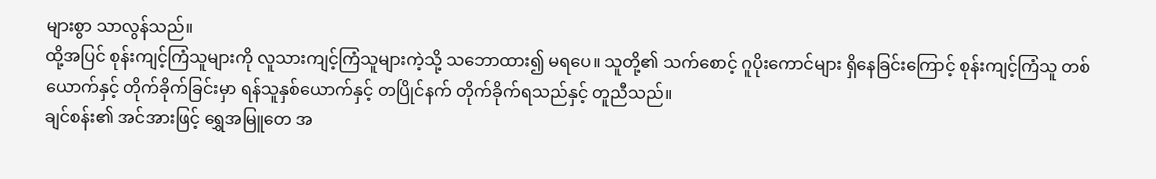များစွာ သာလွန်သည်။
ထို့အပြင် စုန်းကျင့်ကြံသူများကို လူသားကျင့်ကြံသူများကဲ့သို့ သဘောထား၍ မရပေ။ သူတို့၏ သက်စောင့် ဂူပိုးကောင်များ ရှိနေခြင်းကြောင့် စုန်းကျင့်ကြံသူ တစ်ယောက်နှင့် တိုက်ခိုက်ခြင်းမှာ ရန်သူနှစ်ယောက်နှင့် တပြိုင်နက် တိုက်ခိုက်ရသည်နှင့် တူညီသည်။
ချင်စန်း၏ အင်အားဖြင့် ရွှေအမြူတေ အ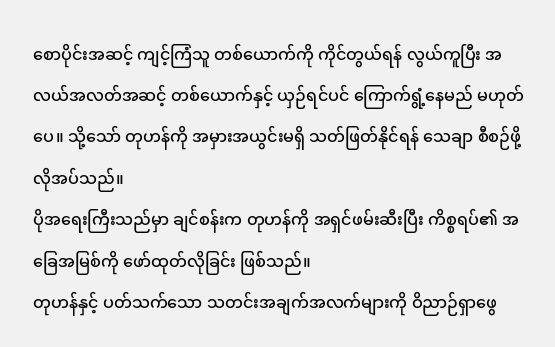စောပိုင်းအဆင့် ကျင့်ကြံသူ တစ်ယောက်ကို ကိုင်တွယ်ရန် လွယ်ကူပြီး အလယ်အလတ်အဆင့် တစ်ယောက်နှင့် ယှဉ်ရင်ပင် ကြောက်ရွံ့နေမည် မဟုတ်ပေ။ သို့သော် တုဟန်ကို အမှားအယွင်းမရှိ သတ်ဖြတ်နိုင်ရန် သေချာ စီစဉ်ဖို့ လိုအပ်သည်။
ပိုအရေးကြီးသည်မှာ ချင်စန်းက တုဟန်ကို အရှင်ဖမ်းဆီးပြီး ကိစ္စရပ်၏ အခြေအမြစ်ကို ဖော်ထုတ်လိုခြင်း ဖြစ်သည်။
တုဟန်နှင့် ပတ်သက်သော သတင်းအချက်အလက်များကို ဝိညာဉ်ရှာဖွေ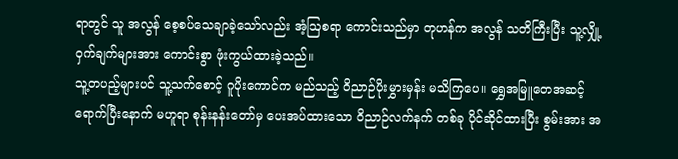ရာတွင် သူ အလွန် စေ့စပ်သေချာခဲ့သော်လည်း အံ့ဩစရာ ကောင်းသည်မှာ တုဟန်က အလွန် သတိကြီးပြီး သူ့လျှို့ဝှက်ချက်များအား ကောင်းစွာ ဖုံးကွယ်ထားခဲ့သည်။
သူ့တပည့်များပင် သူ့သက်စောင့် ဂူပိုးကောင်က မည်သည့် ဝိညာဉ်ပိုးမွှားမှန်း မသိကြပေ။ ရွှေအမြူတေအဆင့် ရောက်ပြီးနောက် မဟူရာ စုန်းနန်းတော်မှ ပေးအပ်ထားသော ဝိညာဉ်လက်နက် တစ်ခု ပိုင်ဆိုင်ထားပြီး စွမ်းအား အ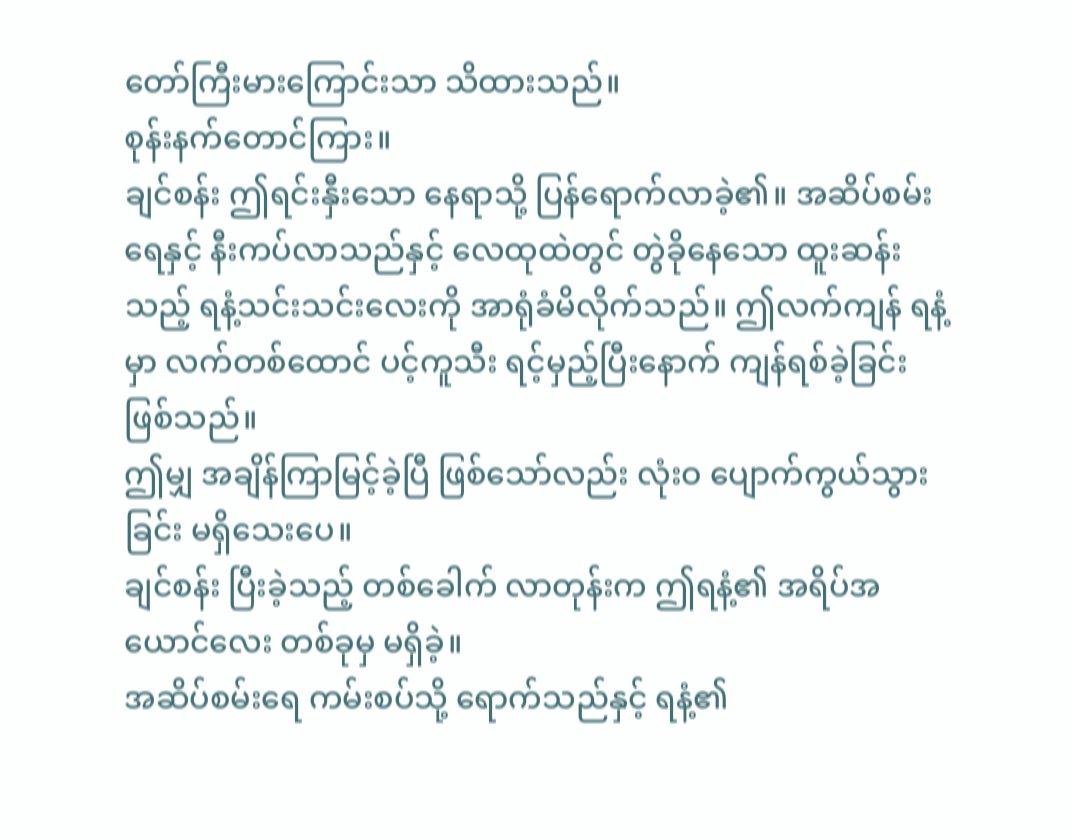တော်ကြီးမားကြောင်းသာ သိထားသည်။
စုန်းနက်တောင်ကြား။
ချင်စန်း ဤရင်းနှီးသော နေရာသို့ ပြန်ရောက်လာခဲ့၏။ အဆိပ်စမ်းရေနှင့် နီးကပ်လာသည်နှင့် လေထုထဲတွင် တွဲခိုနေသော ထူးဆန်းသည့် ရနံ့သင်းသင်းလေးကို အာရုံခံမိလိုက်သည်။ ဤလက်ကျန် ရနံ့မှာ လက်တစ်ထောင် ပင့်ကူသီး ရင့်မှည့်ပြီးနောက် ကျန်ရစ်ခဲ့ခြင်း ဖြစ်သည်။
ဤမျှ အချိန်ကြာမြင့်ခဲ့ပြီ ဖြစ်သော်လည်း လုံးဝ ပျောက်ကွယ်သွားခြင်း မရှိသေးပေ။
ချင်စန်း ပြီးခဲ့သည့် တစ်ခေါက် လာတုန်းက ဤရနံ့၏ အရိပ်အယောင်လေး တစ်ခုမှ မရှိခဲ့။
အဆိပ်စမ်းရေ ကမ်းစပ်သို့ ရောက်သည်နှင့် ရနံ့၏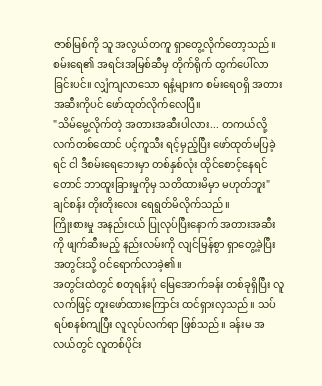ဇာစ်မြစ်ကို သူ အလွယ်တကူ ရှာတွေ့လိုက်တော့သည်။ စမ်းရေ၏ အရင်းအမြစ်ဆီမှ တိုက်ရိုက် ထွက်ပေါ်လာခြင်းပင်။ လျှံကျလာသော ရနံ့များက စမ်းရေဝရှိ အတားအဆီးကိုပင် ဖော်ထုတ်လိုက်လေပြီ။
"သိမ်မွေ့လိုက်တဲ့ အတားအဆီးပါလား... တကယ်လို့ လက်တစ်ထောင် ပင့်ကူသီး ရင့်မှည့်ပြီး ဖော်ထုတ်မပြခဲ့ရင် ငါ ဒီစမ်းရေဘေးမှာ တစ်နှစ်လုံး ထိုင်စောင့်နေရင်တောင် ဘာထူးခြားမှုကိုမှ သတိထားမိမှာ မဟုတ်ဘူး" ချင်စန်း တိုးတိုးလေး ရေရွတ်မိလိုက်သည်။
ကြိုးစားမှု အနည်းငယ် ပြုလုပ်ပြီးနောက် အတားအဆီးကို ဖျက်ဆီးမည့် နည်းလမ်းကို လျင်မြန်စွာ ရှာတွေ့ခဲ့ပြီး အတွင်းသို့ ဝင်ရောက်လာခဲ့၏။
အတွင်းထဲတွင် စတုရန်းပုံ မြေအောက်ခန်း တစ်ခုရှိပြီး လူလက်ဖြင့် တူးဖော်ထားကြောင်း ထင်ရှားလှသည်။ သပ်ရပ်စနစ်ကျပြီး လူလုပ်လက်ရာ ဖြစ်သည်။ ခန်းမ အလယ်တွင် လူတစ်ပိုင်း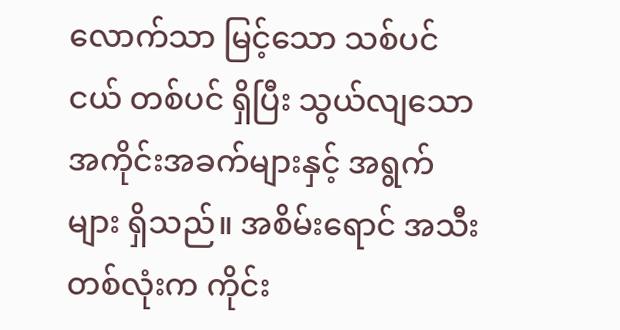လောက်သာ မြင့်သော သစ်ပင်ငယ် တစ်ပင် ရှိပြီး သွယ်လျသော အကိုင်းအခက်များနှင့် အရွက်များ ရှိသည်။ အစိမ်းရောင် အသီးတစ်လုံးက ကိုင်း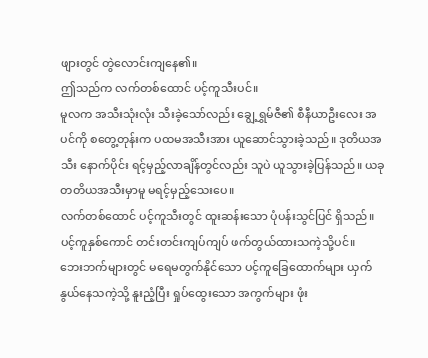ဖျားတွင် တွဲလောင်းကျနေ၏။
ဤသည်က လက်တစ်ထောင် ပင့်ကူသီးပင်။
မူလက အသီးသုံးလုံး သီးခဲ့သော်လည်း ချွေ့ရွှမ်ဇီ၏ စီနီယာဦးလေး အပင်ကို စတွေ့တုန်းက ပထမအသီးအား ယူဆောင်သွားခဲ့သည်။ ဒုတိယအသီး နောက်ပိုင်း ရင့်မှည့်လာချိန်တွင်လည်း သူပဲ ယူသွားခဲ့ပြန်သည်။ ယခု တတိယအသီးမှာမူ မရင့်မှည့်သေးပေ။
လက်တစ်ထောင် ပင့်ကူသီးတွင် ထူးဆန်းသော ပုံပန်းသွင်ပြင် ရှိသည်။ ပင့်ကူနှစ်ကောင် တင်းတင်းကျပ်ကျပ် ဖက်တွယ်ထားသကဲ့သို့ပင်။
ဘေးဘက်များတွင် မရေမတွက်နိုင်သော ပင့်ကူခြေထောက်များ ယှက်နွယ်နေသကဲ့သို့ နူးညံ့ပြီး ရှုပ်ထွေးသော အကွက်များ ဖုံး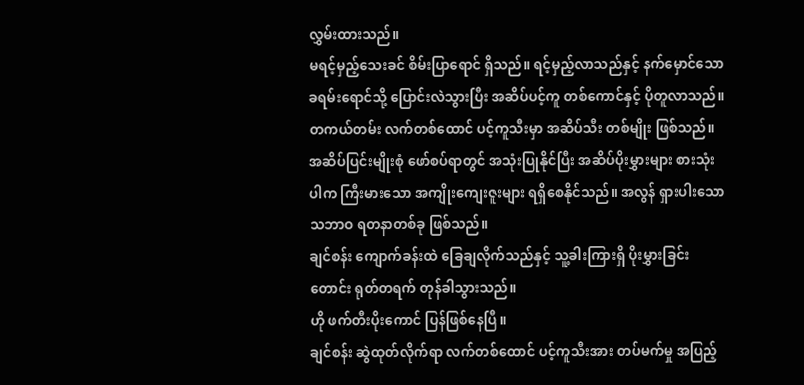လွှမ်းထားသည်။
မရင့်မှည့်သေးခင် စိမ်းပြာရောင် ရှိသည်။ ရင့်မှည့်လာသည်နှင့် နက်မှောင်သော ခရမ်းရောင်သို့ ပြောင်းလဲသွားပြီး အဆိပ်ပင့်ကူ တစ်ကောင်နှင့် ပိုတူလာသည်။
တကယ်တမ်း လက်တစ်ထောင် ပင့်ကူသီးမှာ အဆိပ်သီး တစ်မျိုး ဖြစ်သည်။ အဆိပ်ပြင်းမျိုးစုံ ဖော်စပ်ရာတွင် အသုံးပြုနိုင်ပြီး အဆိပ်ပိုးမွှားများ စားသုံးပါက ကြီးမားသော အကျိုးကျေးဇူးများ ရရှိစေနိုင်သည်။ အလွန် ရှားပါးသော သဘာဝ ရတနာတစ်ခု ဖြစ်သည်။
ချင်စန်း ကျောက်ခန်းထဲ ခြေချလိုက်သည်နှင့် သူ့ခါးကြားရှိ ပိုးမွှားခြင်းတောင်း ရုတ်တရက် တုန်ခါသွားသည်။
ဟို ဖက်တီးပိုးကောင် ပြန်ဖြစ်နေပြီ။
ချင်စန်း ဆွဲထုတ်လိုက်ရာ လက်တစ်ထောင် ပင့်ကူသီးအား တပ်မက်မှု အပြည့်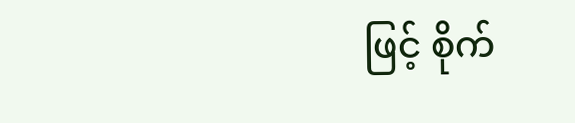ဖြင့် စိုက်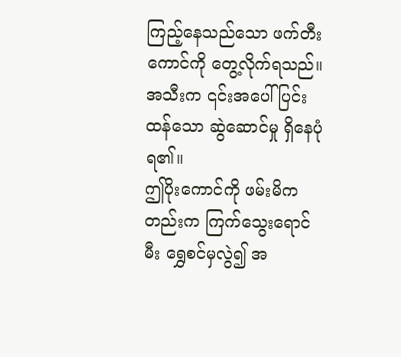ကြည့်နေသည်သော ဖက်တီးကောင်ကို တွေ့လိုက်ရသည်။ အသီးက ၎င်းအပေါ် ပြင်းထန်သော ဆွဲဆောင်မှု ရှိနေပုံရ၏။
ဤပိုးကောင်ကို ဖမ်းမိကတည်းက ကြက်သွေးရောင်မီး ရွှေစင်မှလွဲ၍ အ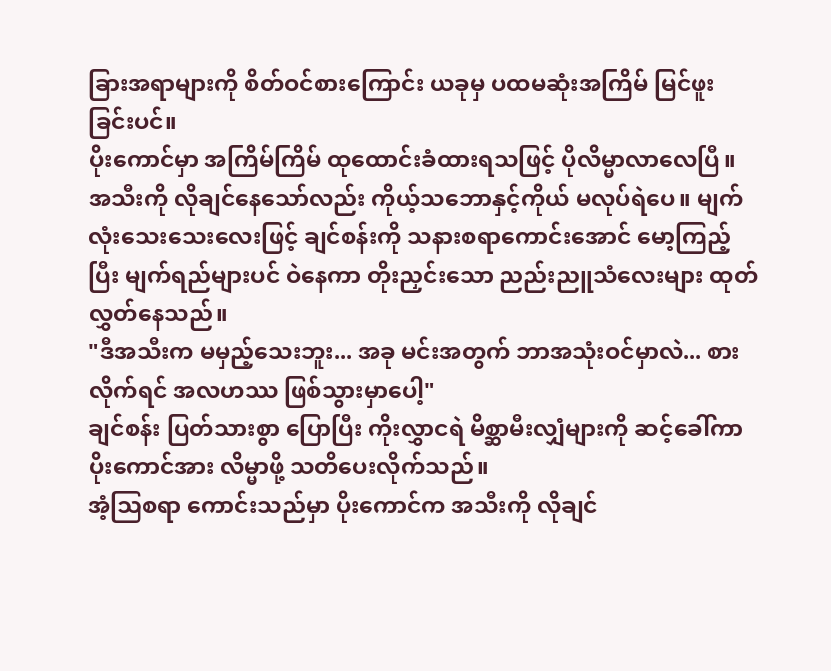ခြားအရာများကို စိတ်ဝင်စားကြောင်း ယခုမှ ပထမဆုံးအကြိမ် မြင်ဖူးခြင်းပင်။
ပိုးကောင်မှာ အကြိမ်ကြိမ် ထုထောင်းခံထားရသဖြင့် ပိုလိမ္မာလာလေပြီ။ အသီးကို လိုချင်နေသော်လည်း ကိုယ့်သဘောနှင့်ကိုယ် မလုပ်ရဲပေ။ မျက်လုံးသေးသေးလေးဖြင့် ချင်စန်းကို သနားစရာကောင်းအောင် မော့ကြည့်ပြီး မျက်ရည်များပင် ဝဲနေကာ တိုးညှင်းသော ညည်းညူသံလေးများ ထုတ်လွှတ်နေသည်။
"ဒီအသီးက မမှည့်သေးဘူး... အခု မင်းအတွက် ဘာအသုံးဝင်မှာလဲ... စားလိုက်ရင် အလဟဿ ဖြစ်သွားမှာပေါ့"
ချင်စန်း ပြတ်သားစွာ ပြောပြီး ကိုးလွှာငရဲ မိစ္ဆာမီးလျှံများကို ဆင့်ခေါ်ကာ ပိုးကောင်အား လိမ္မာဖို့ သတိပေးလိုက်သည်။
အံ့ဩစရာ ကောင်းသည်မှာ ပိုးကောင်က အသီးကို လိုချင်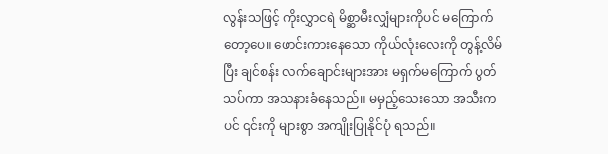လွန်းသဖြင့် ကိုးလွှာငရဲ မိစ္ဆာမီးလျှံများကိုပင် မကြောက်တော့ပေ။ ဖောင်းကားနေသော ကိုယ်လုံးလေးကို တွန့်လိမ်ပြီး ချင်စန်း လက်ချောင်းများအား မရှက်မကြောက် ပွတ်သပ်ကာ အသနားခံနေသည်။ မမှည့်သေးသော အသီးကပင် ၎င်းကို များစွာ အကျိုးပြုနိုင်ပုံ ရသည်။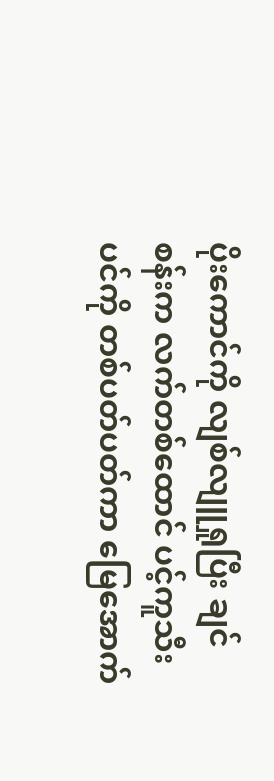ပိုးကောင်ကို လျစ်လျူရှုပြီး ချင်စန်းက လက်တစ်ထောင် ပင့်ကူသီးပင်ကို တစ်ပတ်ပတ်ကာ မြေအောက်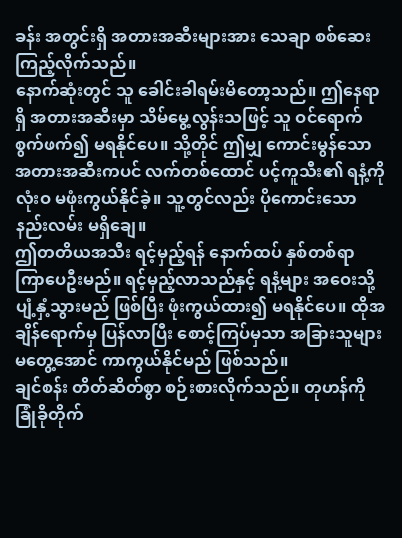ခန်း အတွင်းရှိ အတားအဆီးများအား သေချာ စစ်ဆေးကြည့်လိုက်သည်။
နောက်ဆုံးတွင် သူ ခေါင်းခါရမ်းမိတော့သည်။ ဤနေရာရှိ အတားအဆီးမှာ သိမ်မွေ့လွန်းသဖြင့် သူ ဝင်ရောက် စွက်ဖက်၍ မရနိုင်ပေ။ သို့တိုင် ဤမျှ ကောင်းမွန်သော အတားအဆီးကပင် လက်တစ်ထောင် ပင့်ကူသီး၏ ရနံ့ကို လုံးဝ မဖုံးကွယ်နိုင်ခဲ့။ သူ့တွင်လည်း ပိုကောင်းသော နည်းလမ်း မရှိချေ။
ဤတတိယအသီး ရင့်မှည့်ရန် နောက်ထပ် နှစ်တစ်ရာ ကြာပေဦးမည်။ ရင့်မှည့်လာသည်နှင့် ရနံ့များ အဝေးသို့ ပျံ့နှံ့သွားမည် ဖြစ်ပြီး ဖုံးကွယ်ထား၍ မရနိုင်ပေ။ ထိုအချိန်ရောက်မှ ပြန်လာပြီး စောင့်ကြပ်မှသာ အခြားသူများ မတွေ့အောင် ကာကွယ်နိုင်မည် ဖြစ်သည်။
ချင်စန်း တိတ်ဆိတ်စွာ စဉ်းစားလိုက်သည်။ တုဟန်ကို ခြုံခိုတိုက်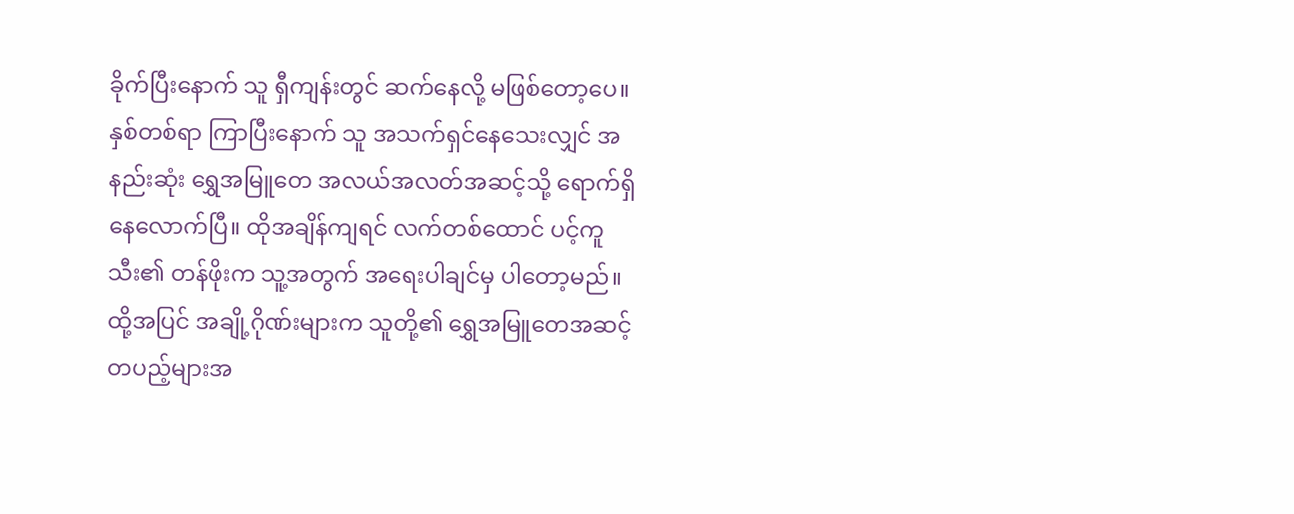ခိုက်ပြီးနောက် သူ ရှီကျန်းတွင် ဆက်နေလို့ မဖြစ်တော့ပေ။
နှစ်တစ်ရာ ကြာပြီးနောက် သူ အသက်ရှင်နေသေးလျှင် အနည်းဆုံး ရွှေအမြူတေ အလယ်အလတ်အဆင့်သို့ ရောက်ရှိနေလောက်ပြီ။ ထိုအချိန်ကျရင် လက်တစ်ထောင် ပင့်ကူသီး၏ တန်ဖိုးက သူ့အတွက် အရေးပါချင်မှ ပါတော့မည်။
ထို့အပြင် အချို့ဂိုဏ်းများက သူတို့၏ ရွှေအမြူတေအဆင့် တပည့်များအ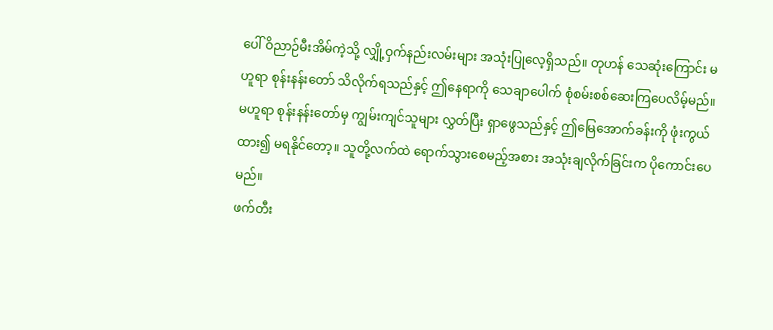ပေါ် ဝိညာဉ်မီးအိမ်ကဲ့သို့ လျှို့ဝှက်နည်းလမ်းများ အသုံးပြုလေ့ရှိသည်။ တုဟန် သေဆုံးကြောင်း မဟူရာ စုန်းနန်းတော် သိလိုက်ရသည်နှင့် ဤနေရာကို သေချာပေါက် စုံစမ်းစစ်ဆေးကြပေလိမ့်မည်။
မဟူရာ စုန်းနန်းတော်မှ ကျွမ်းကျင်သူများ လွှတ်ပြီး ရှာဖွေသည်နှင့် ဤမြေအောက်ခန်းကို ဖုံးကွယ်ထား၍ မရနိုင်တော့။ သူတို့လက်ထဲ ရောက်သွားစေမည့်အစား အသုံးချလိုက်ခြင်းက ပိုကောင်းပေမည်။
ဖက်တီး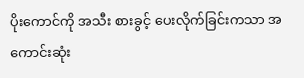ပိုးကောင်ကို အသီး စားခွင့် ပေးလိုက်ခြင်းကသာ အကောင်းဆုံး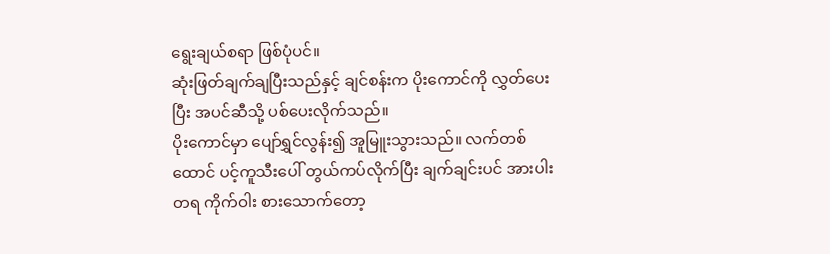ရွေးချယ်စရာ ဖြစ်ပုံပင်။
ဆုံးဖြတ်ချက်ချပြီးသည်နှင့် ချင်စန်းက ပိုးကောင်ကို လွှတ်ပေးပြီး အပင်ဆီသို့ ပစ်ပေးလိုက်သည်။
ပိုးကောင်မှာ ပျော်ရွှင်လွန်း၍ အူမြူးသွားသည်။ လက်တစ်ထောင် ပင့်ကူသီးပေါ် တွယ်ကပ်လိုက်ပြီး ချက်ချင်းပင် အားပါးတရ ကိုက်ဝါး စားသောက်တော့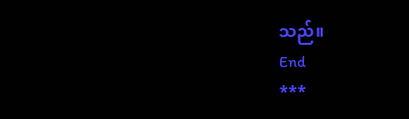သည်။
End
***